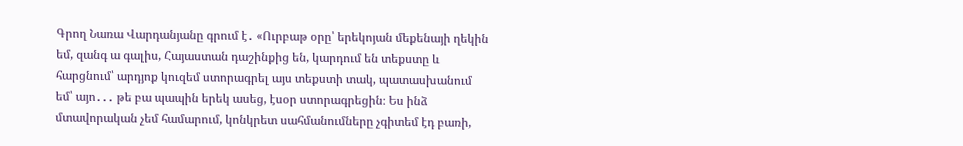Գրող Նառա Վարդանյանը գրում է․ «Ուրբաթ օրը՝ երեկոյան մեքենայի ղեկին եմ, զանգ ա գալիս, Հայաստան դաշինքից են, կարդում են տեքստը և հարցնում՝ արդյոք կուզեմ ստորագրել այս տեքստի տակ, պատասխանում եմ՝ այո․․․ թե բա պապին երեկ ասեց, էսօր ստորագրեցին։ Ես ինձ մտավորական չեմ համարում, կոնկրետ սահմանումները չգիտեմ էդ բառի,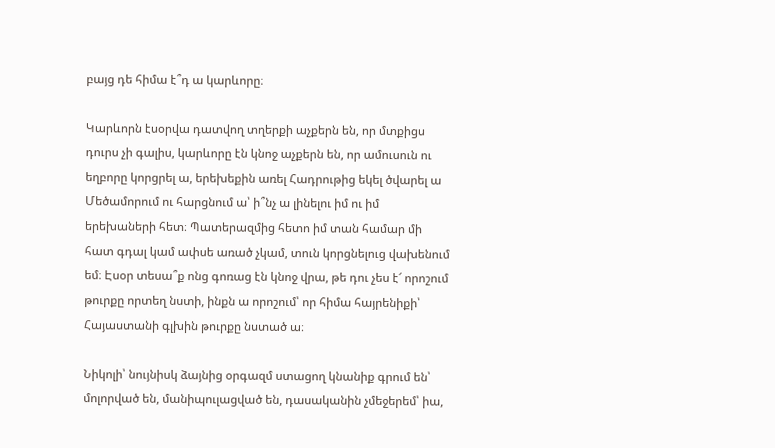բայց դե հիմա է՞դ ա կարևորը։

Կարևորն էսօրվա դատվող տղերքի աչքերն են, որ մտքիցս դուրս չի գալիս, կարևորը էն կնոջ աչքերն են, որ ամուսուն ու եղբորը կորցրել ա, երեխեքին առել Հադրութից եկել ծվարել ա Մեծամորում ու հարցնում ա՝ ի՞նչ ա լինելու իմ ու իմ երեխաների հետ։ Պատերազմից հետո իմ տան համար մի հատ գդալ կամ ափսե առած չկամ, տուն կորցնելուց վախենում եմ։ Էսօր տեսա՞ք ոնց գոռաց էն կնոջ վրա, թե դու չես է՜ որոշում թուրքը որտեղ նստի, ինքն ա որոշում՝ որ հիմա հայրենիքի՝ Հայաստանի գլխին թուրքը նստած ա։

Նիկոլի՝ նույնիսկ ձայնից օրգազմ ստացող կնանիք գրում են՝ մոլորված են, մանիպուլացված են, դասականին չմեջերեմ՝ իա,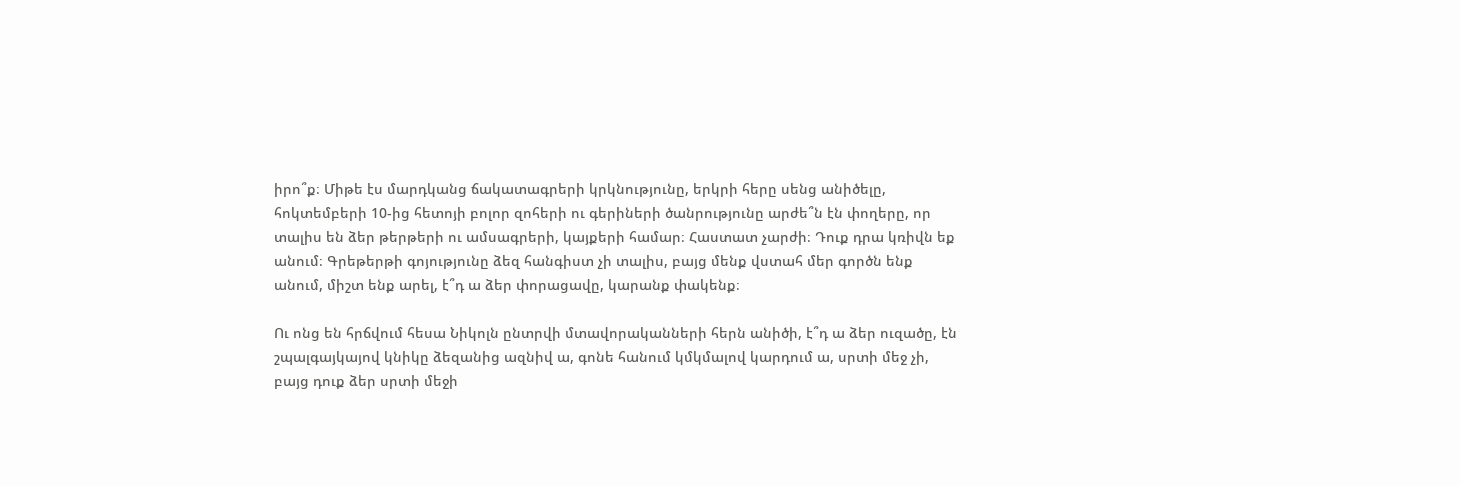իրո՞ք։ Միթե էս մարդկանց ճակատագրերի կրկնությունը, երկրի հերը սենց անիծելը, հոկտեմբերի 10-ից հետոյի բոլոր զոհերի ու գերիների ծանրությունը արժե՞ն էն փողերը, որ տալիս են ձեր թերթերի ու ամսագրերի, կայքերի համար։ Հաստատ չարժի։ Դուք դրա կռիվն եք անում։ Գրեթերթի գոյությունը ձեզ հանգիստ չի տալիս, բայց մենք վստահ մեր գործն ենք անում, միշտ ենք արել, է՞դ ա ձեր փորացավը, կարանք փակենք։

Ու ոնց են հրճվում հեսա Նիկոլն ընտրվի մտավորականների հերն անիծի, է՞դ ա ձեր ուզածը, էն շպալգայկայով կնիկը ձեզանից ազնիվ ա, գոնե հանում կմկմալով կարդում ա, սրտի մեջ չի, բայց դուք ձեր սրտի մեջի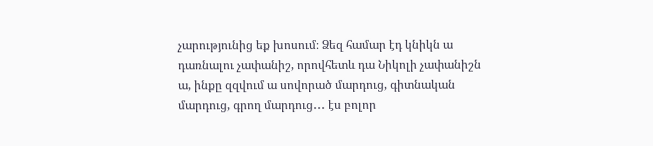չարությունից եք խոսում։ Ձեզ համար էդ կնիկն ա դառնալու չափանիշ, որովհետև դա Նիկոլի չափանիշն ա, ինքը զզվում ա սովորած մարդուց, գիտնական մարդուց, գրող մարդուց․․․ էս բոլոր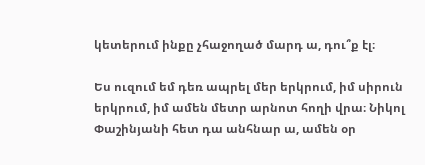կետերում ինքը չհաջողած մարդ ա, դու՞ք էլ։

Ես ուզում եմ դեռ ապրել մեր երկրում, իմ սիրուն երկրում, իմ ամեն մետր արնոտ հողի վրա։ Նիկոլ Փաշինյանի հետ դա անհնար ա, ամեն օր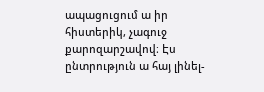ապացուցում ա իր հիստերիկ, չագուջ քարոզարշավով։ Էս ընտրություն ա հայ լինել-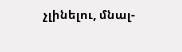չլինելու, մնալ-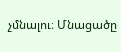չմնալու։ Մնացածը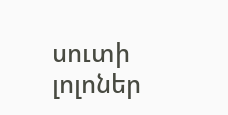սուտի լոլոներ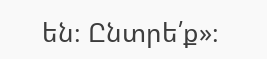են։ Ընտրե՛ք»։